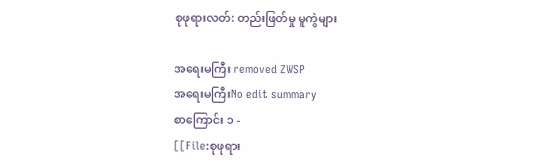စုဖုရားလတ်: တည်းဖြတ်မှု မူကွဲများ

အရေးမကြီး removed ZWSP
အရေးမကြီးNo edit summary
စာကြောင်း ၁ -
[[File:စုဖုရား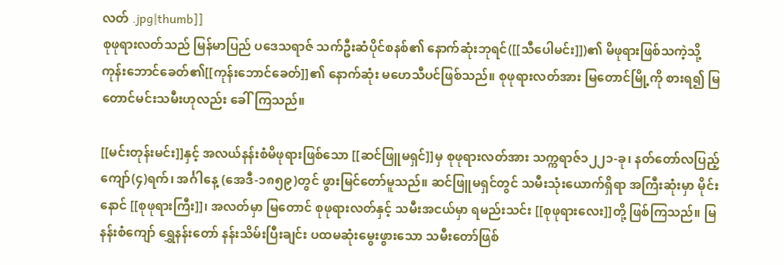လတ် .jpg|thumb]]
စုဖုရားလတ်သည် မြန်မာပြည် ပဒေသရာဇ် သက်ဦးဆံပိုင်စနစ်၏ နောက်ဆုံးဘုရင်([[သီပေါမင်း]])၏ မိဖုရားဖြစ်သကဲ့သို့ ကုန်းဘောင်ခေတ်၏[[ကုန်းဘောင်ခေတ်]]၏ နောက်ဆုံး မဟေသီပင်ဖြစ်သည်။ စုဖုရားလတ်အား မြတောင်မြို့ကို စားရ၍ မြတောင်မင်းသမီးဟုလည်း ခေါ်ကြသည်။

[[မင်းတုန်းမင်း]]နှင့် အလယ်နန်းစံမိဖုရားဖြစ်သော [[ဆင်ဖြူမရှင်]]မှ စုဖုရားလတ်အား သက္ကရာဇ်၁၂၂၁-ခု၊ နတ်တော်လပြည့်ကျော်(၄)ရက်၊ အင်္ဂါနေ့ (အေဒီ-၁၈၅၉)တွင် ဖွားမြင်တော်မူသည်။ ဆင်ဖြူမရှင်တွင် သမီးသုံးယောက်ရှိရာ အကြီးဆုံးမှာ မိုင်းနောင် [[စုဖုရားကြီး]]၊ အလတ်မှာ မြတောင် စုဖုရားလတ်နှင့် သမီးအငယ်မှာ ရမည်းသင်း [[စုဖုရားလေး]]တို့ ဖြစ်ကြသည်။ မြနန်းစံကျော် ရွှေနန်းတော် နန်းသိမ်းပြီးချင်း ပထမဆုံးမွေးဖွားသော သမီးတော်ဖြစ်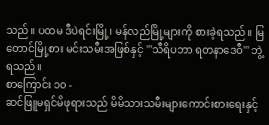သည်။ ပထမ ဒီပဲရင်းမြို့၊ မန်လည်မြို့များကို စားခဲ့ရသည်။ မြတောင်မြို့စား မင်းသမီးအဖြစ်နှင့် '''သီရိပဘာ ရတနာဒေဝီ''' ဘွဲ့ရသည်။
စာကြောင်း ၁၀ -
ဆင်ဖြူမရှင်မိဖုရားသည် မိမိသားသမီးများကောင်းစားရေးနှင့်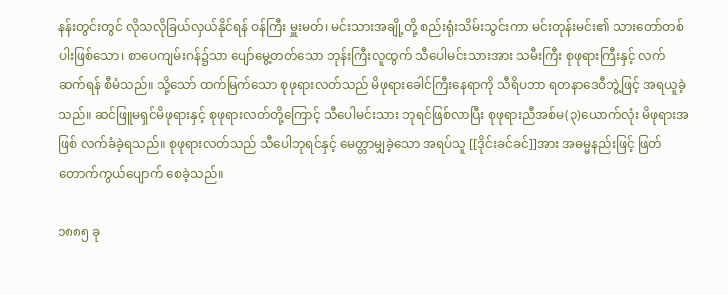နန်းတွင်းတွင် လိုသလိုခြယ်လှယ်နိုင်ရန် ဝန်ကြီး မှူးမတ်၊ မင်းသားအချို့တို့ စည်းရုံးသိမ်းသွင်းကာ မင်းတုန်းမင်း၏ သားတော်တစ်ပါးဖြစ်သော၊ စာပေကျမ်းဂန်၌သာ ပျော်မွေ့တတ်သော ဘုန်းကြီးလူထွက် သီပေါမင်းသားအား သမီးကြီး စုဖုရားကြီးနှင့် လက်ဆက်ရန် စီမံသည်။ သို့သော် ထက်မြက်သော စုဖုရားလတ်သည် မိဖုရားခေါင်ကြီးနေရာကို သီရိပဘာ ရတနာဒေဝီဘွဲ့ဖြင့် အရယူခဲ့သည်။ ဆင်ဖြူမရှင်မိဖုရားနှင့် စုဖုရားလတ်တို့ကြောင့် သီပေါမင်းသား ဘုရင်ဖြစ်လာပြီး စုဖုရားညီအစ်မ(၃)ယောက်လုံး မိဖုရားအဖြစ် လက်ခံခဲ့ရသည်။ စုဖုရားလတ်သည် သီပေါဘုရင်နှင့် မေတ္တာမျှခဲ့သော အရပ်သူ [[ဒိုင်းခင်ခင်]]အား အဓမ္မနည်းဖြင့် ဖြတ်တောက်ကွယ်ပျောက် စေခဲ့သည်။

၁၈၈၅ ခု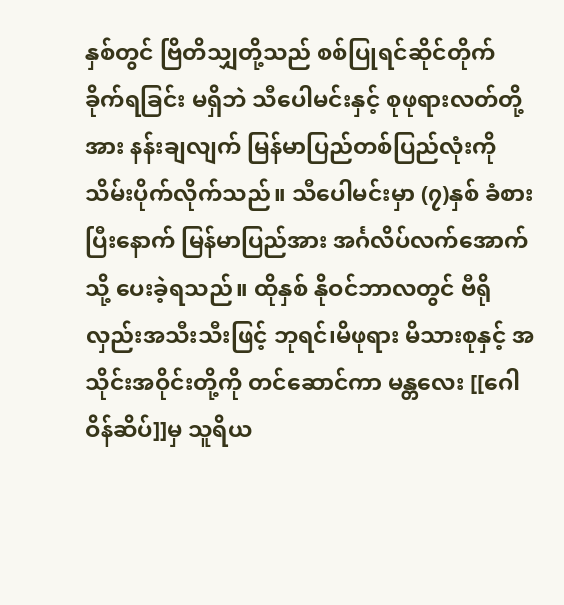နှစ်တွင် ဗြိတိသျှတို့သည် စစ်ပြုရင်ဆိုင်တိုက်ခိုက်ရခြင်း မရှိဘဲ သီပေါမင်းနှင့် စုဖုရားလတ်တို့အား နန်းချလျက် မြန်မာပြည်တစ်ပြည်လုံးကို သိမ်းပိုက်လိုက်သည်။ သီပေါမင်းမှာ (၇)နှစ် ခံစားပြီးနောက် မြန်မာပြည်အား အင်္ဂလိပ်လက်အောက်သို့ ပေးခဲ့ရသည်။ ထိုနှစ် နိုဝင်ဘာလတွင် ဗီရိုလှည်းအသီးသီးဖြင့် ဘုရင်၊မိဖုရား မိသားစုနှင့် အသိုင်းအဝိုင်းတို့ကို တင်ဆောင်ကာ မန္တလေး [[ဂေါဝိန်ဆိပ်]]မှ သူရိယ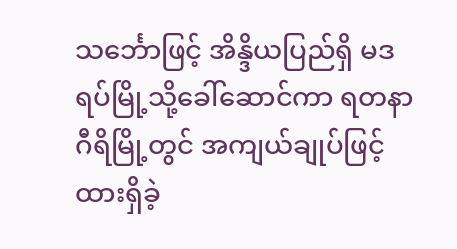သင်္ဘောဖြင့် အိန္ဒိယပြည်ရှိ မဒရပ်မြို့သို့ခေါ်ဆောင်ကာ ရတနာဂီရိမြို့တွင် အကျယ်ချုပ်ဖြင့် ထားရှိခဲ့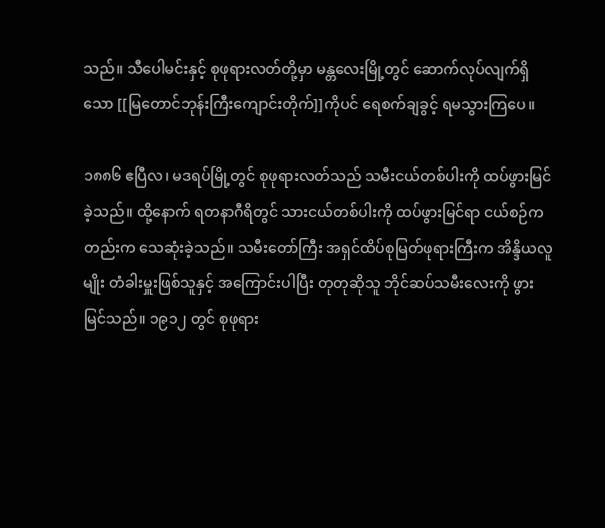သည်။ သီပေါမင်းနှင့် စုဖုရားလတ်တို့မှာ မန္တလေးမြို့တွင် ဆောက်လုပ်လျက်ရှိသော [[မြတောင်ဘုန်းကြီးကျောင်းတိုက်]]ကိုပင် ရေစက်ချခွင့် ရမသွားကြပေ။

၁၈၈၆ ဧပြီလ၊ မဒရပ်မြို့တွင် စုဖုရားလတ်သည် သမီးငယ်တစ်ပါးကို ထပ်ဖွားမြင်ခဲ့သည်။ ထို့နောက် ရတနာဂီရိတွင် သားငယ်တစ်ပါးကို ထပ်ဖွားမြင်ရာ ငယ်စဉ်ကတည်းက သေဆုံးခဲ့သည်။ သမီးတော်ကြီး အရှင်ထိပ်စုမြတ်ဖုရားကြီးက အိန္ဒိယလူမျိုး တံခါးမှူးဖြစ်သူနှင့် အကြောင်းပါပြီး တုတုဆိုသူ ဘိုင်ဆပ်သမီးလေးကို ဖွားမြင်သည်။ ၁၉၁၂ တွင် စုဖုရား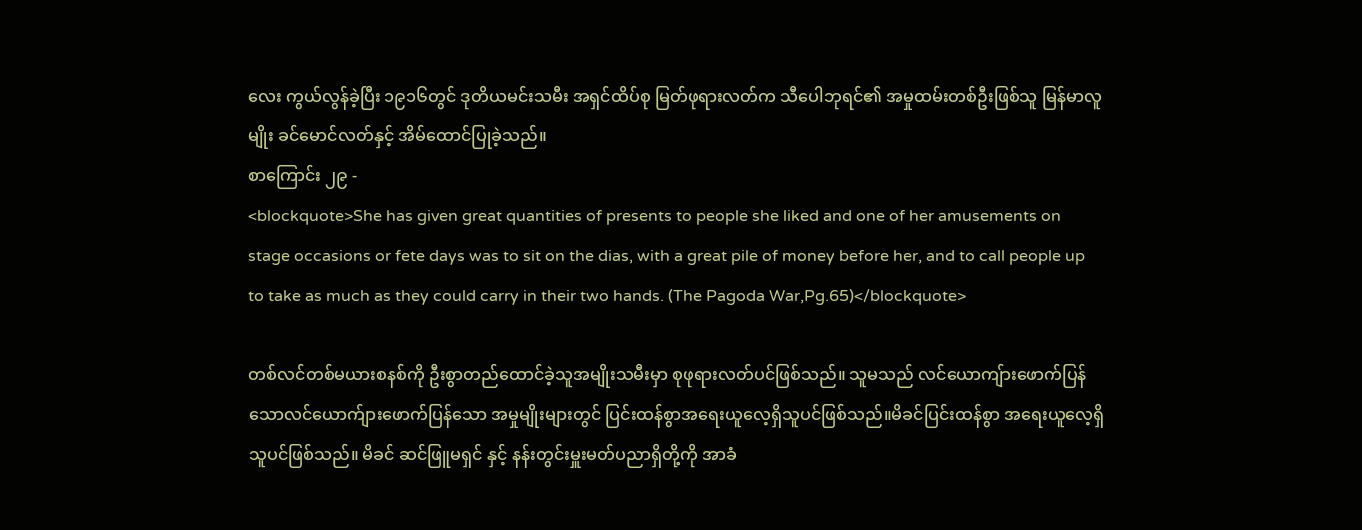လေး ကွယ်လွန်ခဲ့ပြီး ၁၉၁၆တွင် ဒုတိယမင်းသမီး အရှင်ထိပ်စု မြတ်ဖုရားလတ်က သီပေါဘုရင်၏ အမှုထမ်းတစ်ဦးဖြစ်သူ မြန်မာလူမျိုး ခင်မောင်လတ်နှင့် အိမ်ထောင်ပြုခဲ့သည်။
စာကြောင်း ၂၉ -
<blockquote>She has given great quantities of presents to people she liked and one of her amusements on stage occasions or fete days was to sit on the dias, with a great pile of money before her, and to call people up to take as much as they could carry in their two hands. (The Pagoda War,Pg.65)</blockquote>

တစ်လင်တစ်မယားစနစ်ကို ဦးစွာတည်ထောင်ခဲ့သူအမျိုးသမီးမှာ စုဖုရားလတ်ပင်ဖြစ်သည်။ သူမသည် လင်ယောကျ်ားဖောက်ပြန်သောလင်ယောက်ျားဖောက်ပြန်သော အမှုမျိုးများတွင် ပြင်းထန်စွာအရေးယူလေ့ရှိသူပင်ဖြစ်သည်။မိခင်ပြင်းထန်စွာ အရေးယူလေ့ရှိသူပင်ဖြစ်သည်။ မိခင် ဆင်ဖြူမရှင် နှင့် နန်းတွင်းမှူးမတ်ပညာရှိတို့ကို အာခံ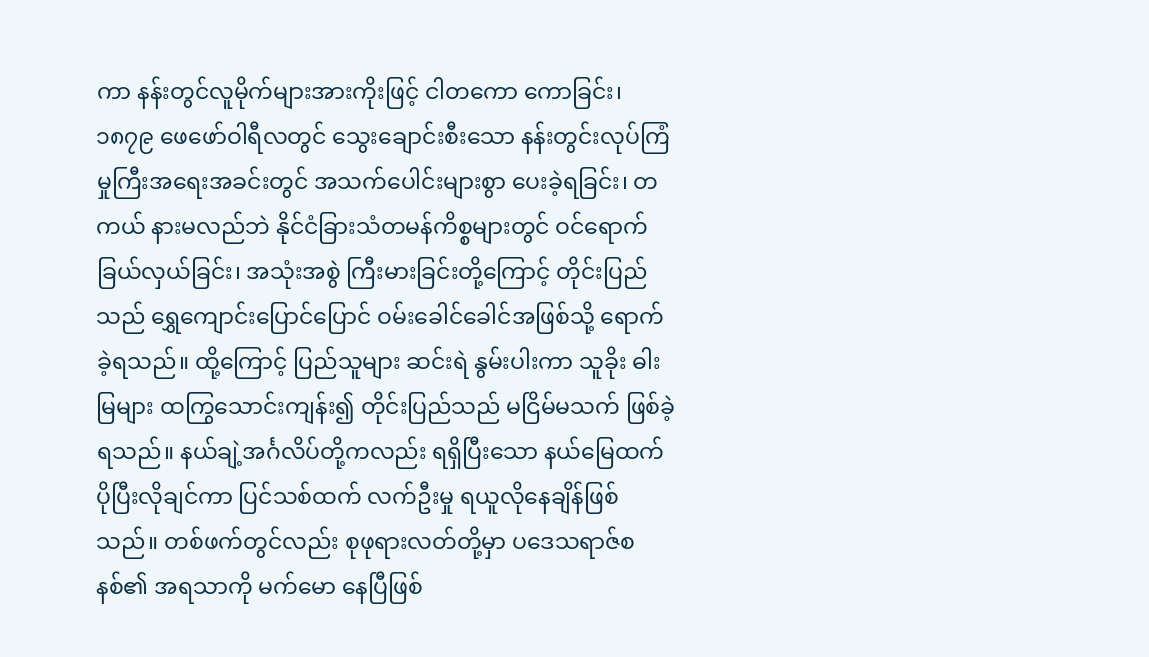ကာ နန်းတွင်လူမိုက်များအားကိုးဖြင့် ငါတကော ကောခြင်း၊ ၁၈၇၉ ဖေဖော်ဝါရီလတွင် သွေးချောင်းစီးသော နန်းတွင်းလုပ်ကြံမှုကြီးအရေးအခင်းတွင် အသက်ပေါင်းများစွာ ပေးခဲ့ရခြင်း၊ တကယ် နားမလည်ဘဲ နိုင်ငံခြားသံတမန်ကိစ္စများတွင် ဝင်ရောက်ခြယ်လှယ်ခြင်း၊ အသုံးအစွဲ ကြီးမားခြင်းတို့ကြောင့် တိုင်းပြည်သည် ရွှေကျောင်းပြောင်ပြောင် ဝမ်းခေါင်ခေါင်အဖြစ်သို့ ရောက်ခဲ့ရသည်။ ထို့ကြောင့် ပြည်သူများ ဆင်းရဲ နွမ်းပါးကာ သူခိုး ဓါးမြများ ထကြွသောင်းကျန်း၍ တိုင်းပြည်သည် မငြိမ်မသက် ဖြစ်ခဲ့ရသည်။ နယ်ချဲ့အင်္ဂလိပ်တို့ကလည်း ရရှိပြီးသော နယ်မြေထက် ပိုပြီးလိုချင်ကာ ပြင်သစ်ထက် လက်ဦးမှု ရယူလိုနေချိန်ဖြစ်သည်။ တစ်ဖက်တွင်လည်း စုဖုရားလတ်တို့မှာ ပဒေသရာဇ်စနစ်၏ အရသာကို မက်မော နေပြီဖြစ်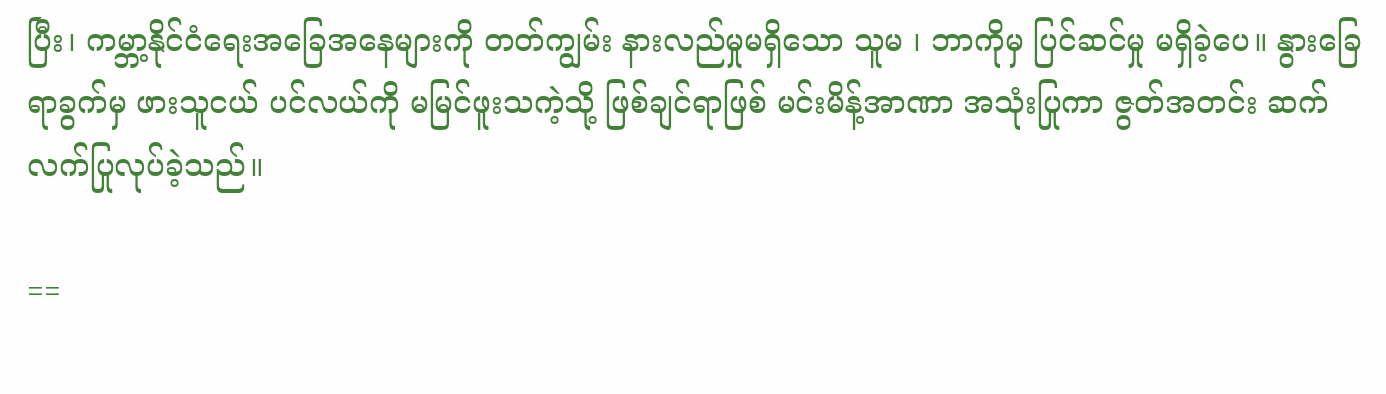ပြီး၊ ကမ္ဘာ့နိုင်ငံရေးအခြေအနေများကို တတ်ကျွမ်း နားလည်မှုမရှိသော သူမ ၊ ဘာကိုမှ ပြင်ဆင်မှု မရှိခဲ့ပေ။ နွားခြေရာခွက်မှ ဖားသူငယ် ပင်လယ်ကို မမြင်ဖူးသကဲ့သို့ ဖြစ်ချင်ရာဖြစ် မင်းမိန့်အာဏာ အသုံးပြုကာ ဇွတ်အတင်း ဆက်လက်ပြုလုပ်ခဲ့သည်။

==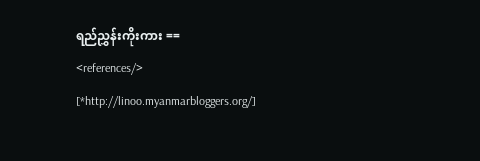ရည်ညွှန်းကိုးကား ==
<references/>
[*http://linoo.myanmarbloggers.org/]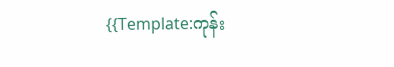{{Template:ကုန်း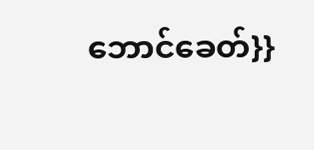ဘောင်ခေတ်}}